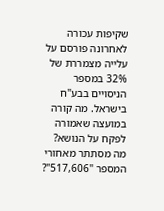שקיפות עכורה
לאחרונה פורסם על עלייה מצמררת של 32% במספר הניסויים בבע"ח בישראל. מה קורה במועצה שאמורה לפקח על הנושא? מה מסתתר מאחורי המספר "517,606"?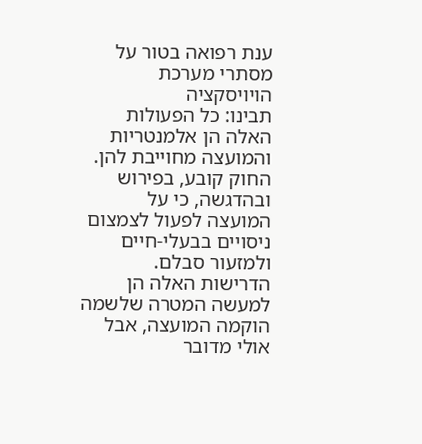ענת רפואה בטור על מסתרי מערכת הויויסקציה
תבינו: כל הפעולות האלה הן אלמנטריות והמועצה מחוייבת להן. החוק קובע, בפירוש ובהדגשה, כי על המועצה לפעול לצמצום ניסויים בבעלי-חיים ולמזעור סבלם. הדרישות האלה הן למעשה המטרה שלשמה הוקמה המועצה, אבל אולי מדובר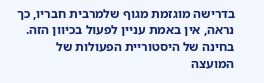בדרישה מוגזמת מגוף שלמרבית חבריו, כך נראה, אין באמת עניין לפעול בכיוון הזה. בחינה של היסטוריית הפעולות של המועצה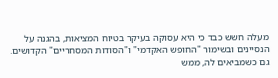מעלה חשש כבד כי היא עסוקה בעיקר בטיוח המציאות, בהגנה על הנסיינים ובשימור "החופש האקדמי" ו"הסודות המסחריים" הקדושים.
גם כשמביאים לה, ממש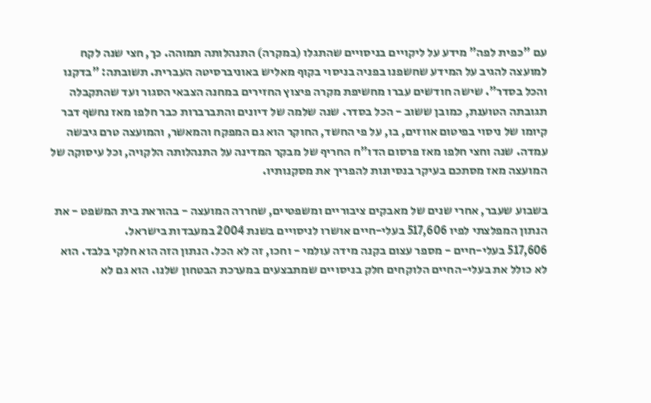עם "כפית לפה" מידע על ליקויים בניסויים שהתגלו (במקרה) התנהלותה תמוהה. כך, חצי שנה לקח למועצה להגיב על המידע שחשפנו בפניה בניסוי בקוף מאליש באוניברסיטה העברית. תשובתה: "בדקנו והכל בסדר". שישה חודשים עברו מחשיפת מקרה פיצוץ החזירים במחנה הצבאי הסגור ועד שהתקבלה תגובתה הטוענת, כמובן ששוב - הכל בסדר. שנה שלמה של דיונים והתברברות כבר חלפו מאז נחשף דבר קיומו של ניסוי בפיטום אווזים, בו, על פי החשד, החוקר הוא גם המפקח והמאשר, והמועצה טרם גיבשה עמדה. שנה וחצי חלפו מאז פרסום הדו"ח החריף של מבקר המדינה על התנהלותה הלקויה, וכל עיסוקה של המועצה מאז מסתכם בעיקר בנסיונות להפריך את מסקנותיו.

בשבוע שעבר, אחרי שנים של מאבקים ציבוריים ומשפטיים, שחררה המועצה - בהוראת בית המשפט - את הנתון המפלצתי לפיו 517,606 בעלי-חיים אושרו לניסויים בשנת 2004 במעבדות בישראל.
517,606 בעלי-חיים - מספר עצום בקנה מידה עולמי - וחכו, זה לא הכל. הנתון הזה הוא חלקי בלבד. הוא לא כולל את בעלי-החיים הלוקחים חלק בניסויים שמתבצעים במערכת הבטחון שלנו. הוא גם לא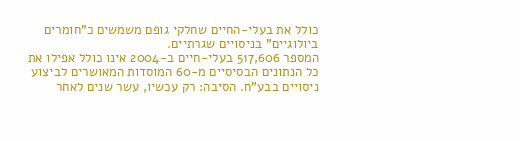כולל את בעלי-החיים שחלקי גופם משמשים כ"חומרים ביולוגיים" בניסויים שגרתיים.
המספר 517,606 בעלי-חיים ב-2004 אינו כולל אפילו את כל הנתונים הבסיסיים מ-60 המוסדות המאושרים לביצוע ניסויים בבע"ח. הסיבה: רק עכשיו, עשר שנים לאחר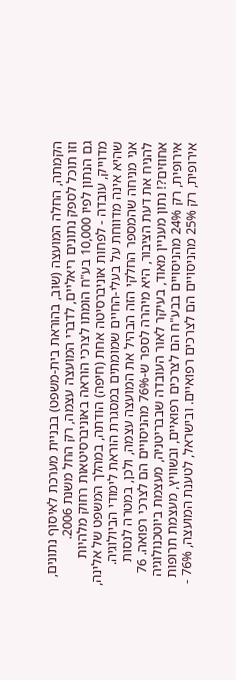הקמתה, החלה המועצה (שוב, בהוראת בית-משפט) בבניית מערכת לאיסוף נתונים, וזו תוכל לספק נתונים ריאליים, לדברי המועצה עצמה, רק החל משנת 2006.
גם הנתון לפיו 10,000 בע"ח הומתו לצרכי הוראה באוניברסיטאות רחוק מלהיות מדוייק, עובדה - לפחות אוניברסיטה אחת (חיפה) הודתה, במהלך המשפט של אלינה, שהיא אינה מדווחת על בעלי-החיים שמומתים במסגרת הוראת לימודי הביולוגיה.
אני מניחה שהמספר החלקי הזה הבהיל את המועצה עצמה, ולכן, במטרה לנסות להניח את דעת הציבור, היא מיהרה לספר ש-76% מהניסויים הם לצרכי רפואה. 76 אחוזים?! נתון מעניין מאוד, בעיקר לאור העובדה שבבריטניה, מעצמת ביוטכנולוגיה אירופית, רק 24% מהניסויים בבע"ח הם לצרכים רפואיים, ובשוויץ, מעצמת תרופות אירופית, רק 25% מהניסויים הם לצרכים רפואיים. ובישראל, לטענת המועצה, 76% -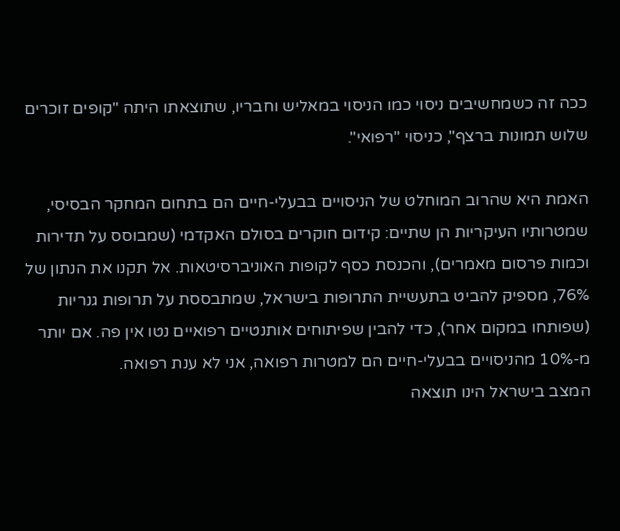ככה זה כשמחשיבים ניסוי כמו הניסוי במאליש וחבריו, שתוצאתו היתה "קופים זוכרים שלוש תמונות ברצף", כניסוי "רפואי".

האמת היא שהרוב המוחלט של הניסויים בבעלי-חיים הם בתחום המחקר הבסיסי, שמטרותיו העיקריות הן שתיים: קידום חוקרים בסולם האקדמי (שמבוסס על תדירות וכמות פרסום מאמרים), והכנסת כסף לקופות האוניברסיטאות. אל תקנו את הנתון של 76%, מספיק להביט בתעשיית התרופות בישראל, שמתבססת על תרופות גנריות (שפותחו במקום אחר), כדי להבין שפיתוחים אותנטיים רפואיים נטו אין פה. אם יותר מ-10% מהניסויים בבעלי-חיים הם למטרות רפואה, אני לא ענת רפואה.
המצב בישראל הינו תוצאה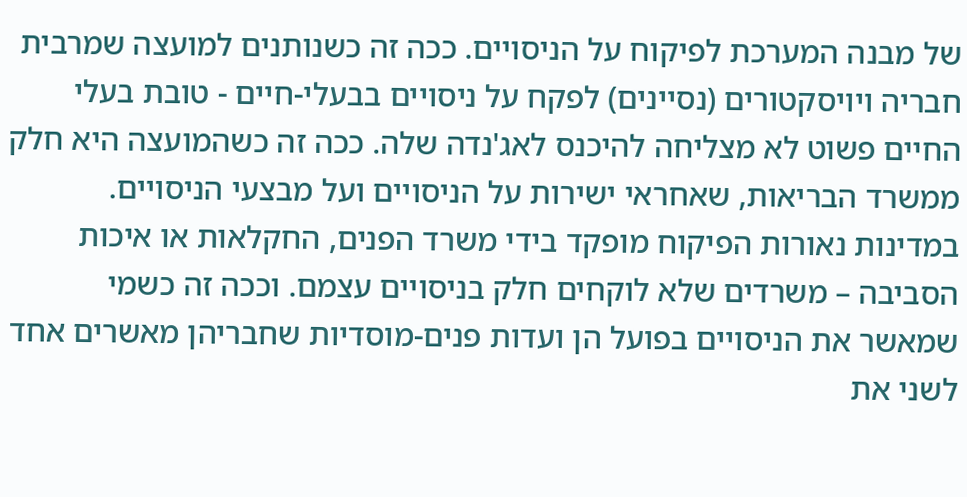של מבנה המערכת לפיקוח על הניסויים. ככה זה כשנותנים למועצה שמרבית חבריה ויויסקטורים (נסיינים) לפקח על ניסויים בבעלי-חיים - טובת בעלי החיים פשוט לא מצליחה להיכנס לאג'נדה שלה. ככה זה כשהמועצה היא חלק ממשרד הבריאות, שאחראי ישירות על הניסויים ועל מבצעי הניסויים. במדינות נאורות הפיקוח מופקד בידי משרד הפנים, החקלאות או איכות הסביבה – משרדים שלא לוקחים חלק בניסויים עצמם. וככה זה כשמי שמאשר את הניסויים בפועל הן ועדות פנים-מוסדיות שחבריהן מאשרים אחד לשני את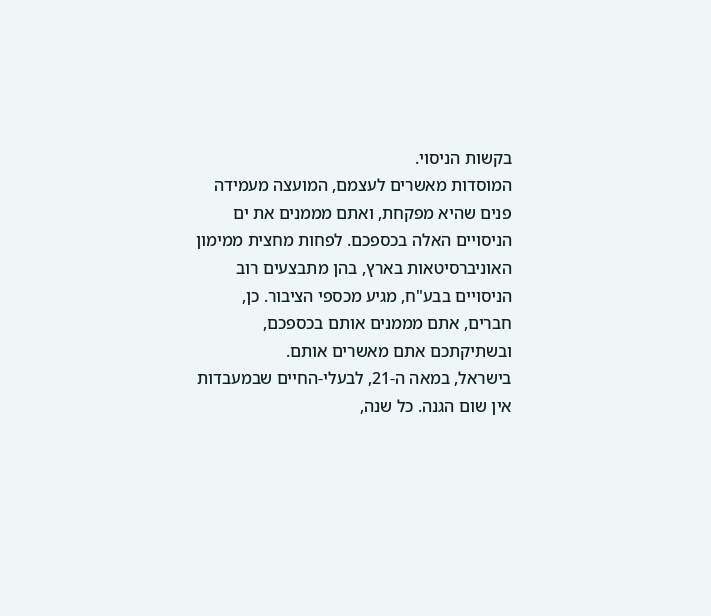בקשות הניסוי.
המוסדות מאשרים לעצמם, המועצה מעמידה פנים שהיא מפקחת, ואתם מממנים את ים הניסויים האלה בכספכם. לפחות מחצית ממימון האוניברסיטאות בארץ, בהן מתבצעים רוב הניסויים בבע"ח, מגיע מכספי הציבור. כן, חברים, אתם מממנים אותם בכספכם, ובשתיקתכם אתם מאשרים אותם.
בישראל, במאה ה-21, לבעלי-החיים שבמעבדות אין שום הגנה. כל שנה,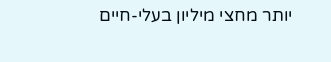יותר מחצי מיליון בעלי-חיים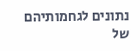נתונים לגחמותיהם של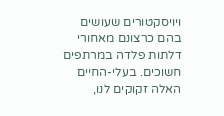ויויסקטורים שעושים בהם כרצונם מאחורי דלתות פלדה במרתפים חשוכים. בעלי-החיים האלה זקוקים לנו,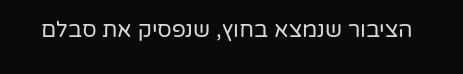הציבור שנמצא בחוץ, שנפסיק את סבלם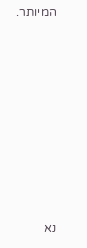המיותר.








נא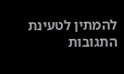להמתין לטעינת התגובות